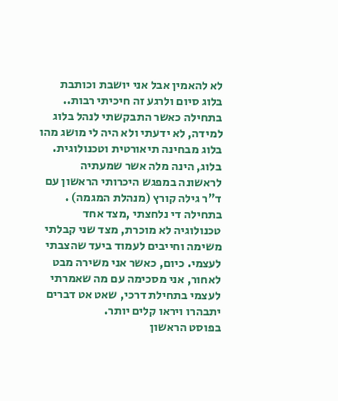לא להאמין אבל אני יושבת וכותבת בלוג סיום ולרגע זה חיכיתי רבות..
בתחילה כאשר התבקשתי לנהל בלוג למידה, לא ידעתי ולא היה לי מושג מהו בלוג מבחינה תיאורטית וטכנולוגית. בלוג, הינה מלה אשר שמעתיה לראשונה במפגש היכרותי הראשון עם ד"ר גילה קורץ (מנהלת המגמה) .
בתחילה די נלחצתי ,מצד אחד טכנולוגיה לא מוכרת, מצד שני קבלתי משימה וחייבים לעמוד ביעד שהצבתי לעצמי. כיום, כאשר אני משירה מבט לאחור, אני מסכימה עם מה שאמרתי לעצמי בתחילת דרכי, שאט אט דברים יתבהרו ויראו קלים יותר.
בפוסט הראשון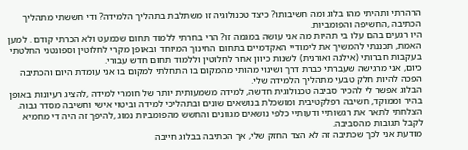הרהרתי ותהיתי מהו בלוג ומה חשיבותו? כיצד טכנולוגיה זו משתלבת בתהליך הלמידה? ודי חששתי מתהליך הכתיבה ,החשיפה והפומביות.
היו רגעים בהם עלו בי תהיות מה אני עושה במגמה זו? הרי בחרתי ללמוד תחום שכמעט ולא הכרתי קודם . למען האמת, תכננתי להמשיך את לימודיי האקדמיים בתחום החינוך המיוחד ובאופן מקרי לחלוטין וספונטני החלטתי בעקבות חברותי (אילנה ואורנית) לשנות כיוון אחר לחלוטין וללמוד תחום חדש עבורי.
כיום, אני מרגישה שעברתי כברת דרך ושינוי מהותי מהמקום בו התחלתי למקום בו אני עומדת היום והכתיבה הפכה להיות חלק טבעי מתהליך הלמידה שלי.
הבלוג אפשר לי להכיר סביבה טכנולוגית חדשה, למידה משמעותית יותר של חומרי למידה ,להציג רעיונות באופן בהיר וממוקד, חשיבה רפלקטיבית ומושכלת בנושאים שונים ובתהליכי למידה וביטוי אישי וחשיבה מסדר גבוה. הצלחתי לתאר את רגשותיי ודעותיי כלפי נושאים מגוונים והחשש מהפומביות נמוג ,להיפך זה היה די מחמיא לקבל תגובות מהסביבה.
מודעת אני לכך שכתיבה זה לא הצד החזק שלי, אך הכתיבה בבלוג חייבה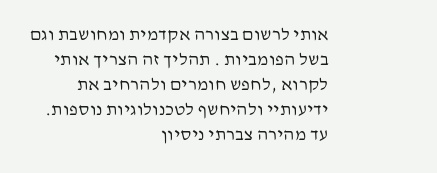אותי לרשום בצורה אקדמית ומחושבת וגם בשל הפומביות . תהליך זה הצריך אותי לקרוא ,לחפש חומרים ולהרחיב את ידיעותיי ולהיחשף לטכנולוגיות נוספות. עד מהירה צברתי ניסיון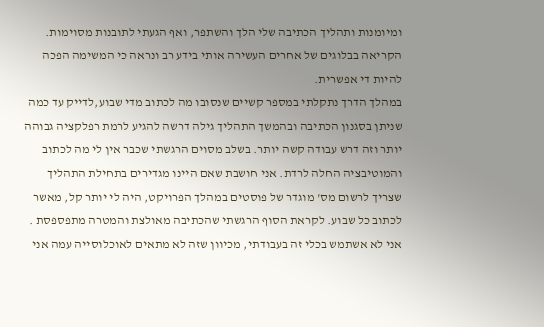ומיומנות ותהליך הכתיבה שלי הלך והשתפר, ואף הגעתי לתובנות מסוימות. הקריאה בבלוגים של אחרים העשירה אותי בידע רב ונראה כי המשימה הפכה להיות די אפשרית.
במהלך הדרך נתקלתי במספר קשיים שנסובו מה לכתוב מדי שבוע,לדייק עד כמה שניתן בסגנון הכתיבה ובהמשך התהליך גילה דרשה להגיע לרמת רפלקציה גבוהה יותר וזה דרש עבודה קשה יותר. בשלב מסוים הרגשתי שכבר אין לי מה לכתוב והמוטיבציה החלה לרדת. אני חושבת שאם היינו מגדירים בתחילת התהליך שצריך לרשום מס' מוגדר של פוסטים במהלך הפרויקט, היה לי יותר קל, מאשר לכתוב כל שבוע. לקראת הסוף הרגשתי שהכתיבה מאולצת והמטרה מתפספסת .
אני לא אשתמש בכלי זה בעבודתי, מכיוון שזה לא מתאים לאוכלוסייה עמה אני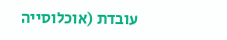עובדת (אוכלוסייה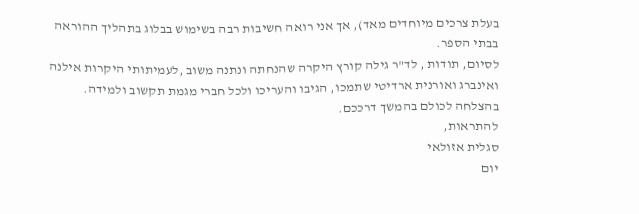בעלת צרכים מיוחדים מאד), אך אני רואה חשיבות רבה בשימוש בבלוג בתהליך ההוראה בבתי הספר.
לסיום, תודות , לד"ר גילה קורץ היקרה שהנחתה ונתנה משוב ,לעמיתותי היקרות אילנה ואינברג ואורנית ארדיטי שתמכו, הגיבו והעריכו ולכל חברי מגמת תקשוב ולמידה.
בהצלחה לכולם בהמשך דרככם.
להתראות,
סגלית אזולאי
יום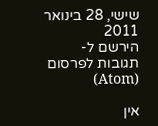שישי, 28 בינואר 2011
הירשם ל-
תגובות לפרסום (Atom)

אין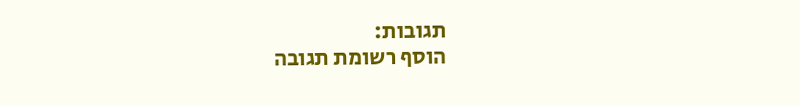תגובות:
הוסף רשומת תגובה